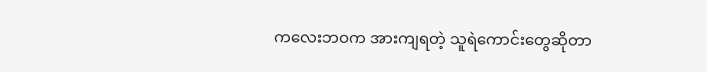ကလေးဘဝက အားကျရတဲ့ သူရဲကောင်းတွေဆိုတာ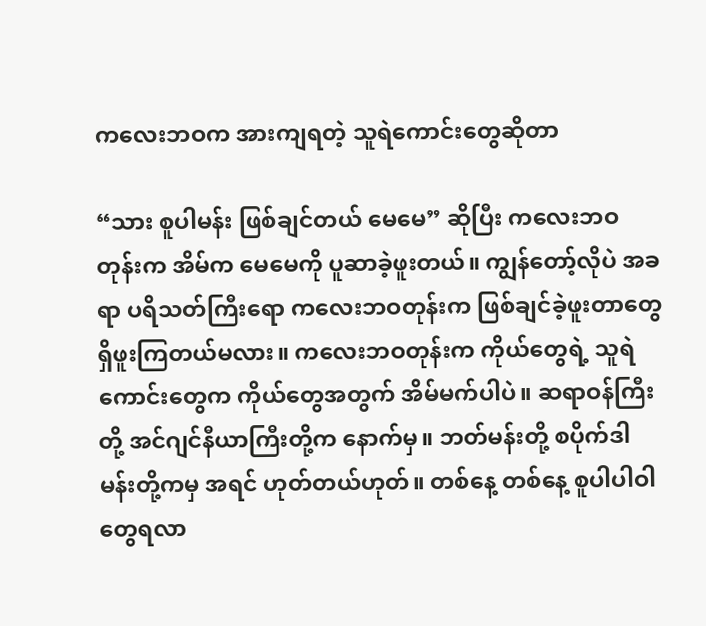ကလေးဘဝက အားကျရတဲ့ သူရဲကောင်းတွေဆိုတာ

“သား စူပါမန်း ဖြစ်ချင်တယ် မေမေ” ဆိုပြီး ကလေးဘဝတုန်းက အိမ်က မေမေကို ပူဆာခဲ့ဖူးတယ်။ ကျွန်တော့်လိုပဲ အခရာ ပရိသတ်ကြီးရော ကလေးဘဝတုန်းက ဖြစ်ချင်ခဲ့ဖူးတာတွေ ရှိဖူးကြတယ်မလား။ ကလေးဘဝတုန်းက ကိုယ်တွေရဲ့ သူရဲကောင်းတွေက ကိုယ်တွေအတွက် အိမ်မက်ပါပဲ။ ဆရာဝန်ကြီးတို့ အင်ဂျင်နီယာကြီးတို့က နောက်မှ။ ဘတ်မန်းတို့ စပိုက်ဒါမန်းတို့ကမှ အရင် ဟုတ်တယ်ဟုတ်။ တစ်နေ့ တစ်နေ့ စူပါပါဝါ တွေရလာ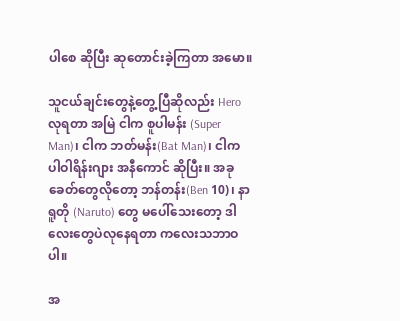ပါစေ ဆိုပြီး ဆုတောင်းခဲ့ကြတာ အမော။

သူငယ်ချင်းတွေနဲ့တွေ့ပြီဆိုလည်း Hero လုရတာ အမြဲ ငါက စူပါမန်း (Super Man)၊ ငါက ဘတ်မန်း(Bat Man)၊ ငါက ပါဝါရိန်းဂျား အနီကောင် ဆိုပြီး။ အခုခေတ်တွေလိုတော့ ဘန်တန်း(Ben 10)၊ နာရူတို (Naruto) တွေ မပေါ်သေးတော့ ဒါလေးတွေပဲလုနေရတာ ကလေးသဘာဝပါ။

အ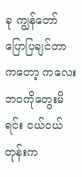ခု ကျွန်တော် ပြောပြချင်တာကတော့ ကလေးဘဝကိုတွေးမိရင်း ငယ်ငယ်တုန်းက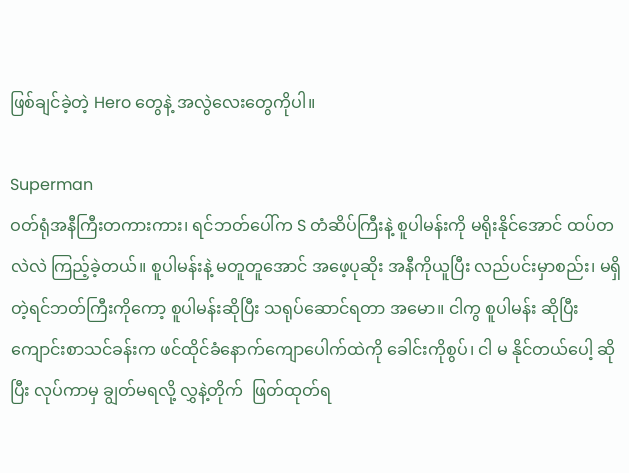ဖြစ်ချင်ခဲ့တဲ့ Hero တွေနဲ့ အလွဲလေးတွေကိုပါ။

Superman
ဝတ်ရုံအနီကြီးတကားကား၊ ရင်ဘတ်ပေါ်က S တံဆိပ်ကြီးနဲ့ စူပါမန်းကို မရိုးနိုင်အောင် ထပ်တလဲလဲ ကြည့်ခဲ့တယ်။ စူပါမန်းနဲ့ မတူတူအောင် အဖေ့ပုဆိုး အနီကိုယူပြီး လည်ပင်းမှာစည်း၊ မရှိတဲ့ရင်ဘတ်ကြီးကိုကော့ စူပါမန်းဆိုပြီး သရုပ်ဆောင်ရတာ အမော။ ငါကွ စူပါမန်း ဆိုပြီး ကျောင်းစာသင်ခန်းက ဖင်ထိုင်ခံနောက်ကျောပေါက်ထဲကို ခေါင်းကိုစွပ်၊ ငါ မ နိုင်တယ်ပေါ့ ဆိုပြီး လုပ်ကာမှ ချွတ်မရလို့ လွှနဲ့တိုက်  ဖြတ်ထုတ်ရ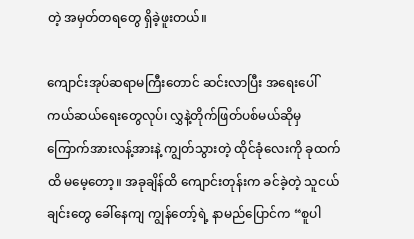တဲ့ အမှတ်တရတွေ ရှိခဲ့ဖူးတယ်။

ကျောင်းအုပ်ဆရာမကြီးတောင် ဆင်းလာပြီး အရေးပေါ်ကယ်ဆယ်ရေးတွေလုပ်၊ လွှနဲ့တိုက်ဖြတ်ပစ်မယ်ဆိုမှ ကြောက်အားလန့်အားနဲ့ ကျွတ်သွားတဲ့ ထိုင်ခုံလေးကို ခုထက်ထိ မမေ့တော့။ အခုချိန်ထိ ကျောင်းတုန်းက ခင်ခဲ့တဲ့ သူငယ်ချင်းတွေ ခေါ်နေကျ ကျွန်တော့်ရဲ့ နာမည်ပြောင်က “စူပါ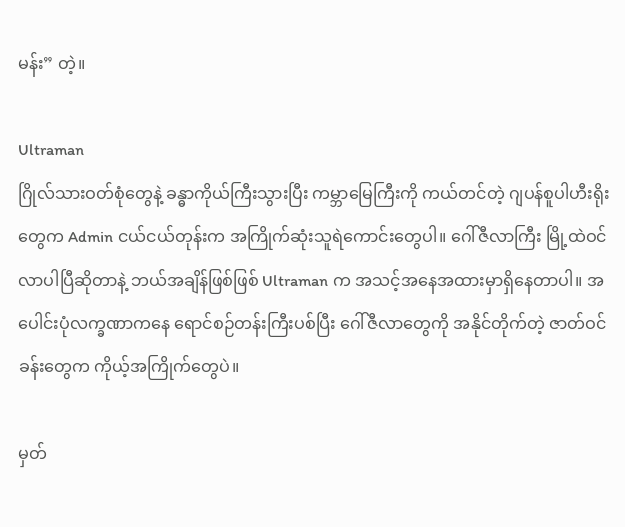မန်း” တဲ့။

Ultraman
ဂြိုလ်သားဝတ်စုံတွေနဲ့ ခန္ဓာကိုယ်ကြီးသွားပြီး ကမ္ဘာမြေကြီးကို ကယ်တင်တဲ့ ဂျပန်စူပါဟီးရိုးတွေက Admin ငယ်ငယ်တုန်းက အကြိုက်ဆုံးသူရဲကောင်းတွေပါ။ ဂေါ်ဇီလာကြီး မြို့ထဲဝင်လာပါပြီဆိုတာနဲ့ ဘယ်အချိန်ဖြစ်ဖြစ် Ultraman က အသင့်အနေအထားမှာရှိနေတာပါ။ အပေါင်းပုံလက္ခဏာကနေ ရောင်စဉ်တန်းကြီးပစ်ပြီး ဂေါ်ဇီလာတွေကို အနိုင်တိုက်တဲ့ ဇာတ်ဝင်ခန်းတွေက ကိုယ့်အကြိုက်တွေပဲ။

မှတ်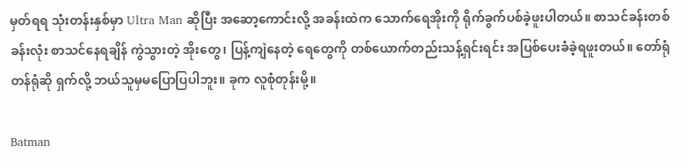မှတ်ရရ သုံးတန်းနှစ်မှာ Ultra Man ဆိုပြီး အဆော့ကောင်းလို့ အခန်းထဲက သောက်ရေအိုးကို ရိုက်ခွက်ပစ်ခဲ့ဖူးပါတယ်။ စာသင်ခန်းတစ်ခန်းလုံး စာသင်နေရချိန် ကွဲသွားတဲ့ အိုးတွေ၊ ပြန့်ကျဲနေတဲ့ ရေတွေကို တစ်ယောက်တည်းသန့်ရှင်းရင်း အပြစ်ပေးခံခဲ့ရဖူးတယ်။ တော်ရုံတန်ရုံဆို ရှက်လို့ ဘယ်သူမှမပြောပြပါဘူး။ ခုက လူစုံတုန်းမို့။

Batman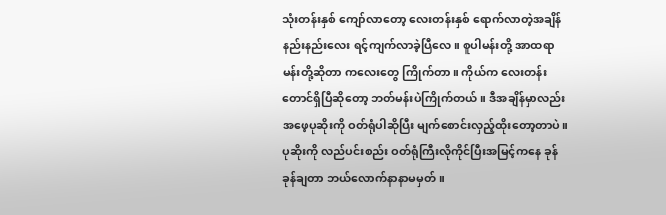သုံးတန်းနှစ် ကျော်လာတော့ လေးတန်းနှစ် ရောက်လာတဲ့အချိန် နည်းနည်းလေး ရင့်ကျက်လာခဲ့ပြီလေ။ စူပါမန်းတို့ အာထရာမန်းတို့ဆိုတာ ကလေးတွေ ကြိုက်တာ။ ကိုယ်က လေးတန်းတောင်ရှိပြီဆိုတော့ ဘတ်မန်းပဲကြိုက်တယ်။ ဒီအချိန်မှာလည်း အဖေ့ပုဆိုးကို ဝတ်ရုံပါဆိုပြီး မျက်စောင်းလှည့်ထိုးတော့တာပဲ။ ပုဆိုးကို လည်ပင်းစည်း ဝတ်ရုံကြီးလိုကိုင်ပြီးအမြင့်ကနေ ခုန်ခုန်ချတာ ဘယ်လောက်နာနာမမှတ်။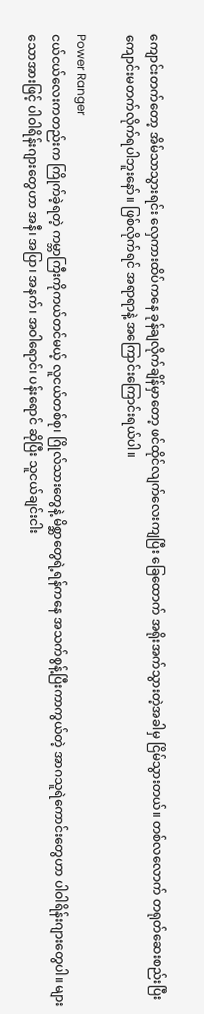ကျောင်းတက်တော့ အိမ်သာသွားရင်း လှေကားထိပ်ကနေ ခုန်ချလိုက်ချိန်မှာတော့ ဖင်ထိုင်လျက်လေးကျပြီး ခြေထောက် အရိုးအက်သွားတဲ့အခါမှ ငြိမ်သွားတယ်။ တစ်လလောက် တရုတ်ဆေးစည်းပြီး ကျောင်းမတက်လိုက်ရပါဘူးနော်။ ဖြစ်လိုက်ရင် အရာရာနဲ့ အကြောင်းကြောင်းရယ်ပါ။

Power Ranger
ငယ်ငယ်လေးကတည်းက ကြိုက်ခဲ့ရတဲ့ ကမ္ဘာကြီးကိုကယ်တင်မယ့် လူငယ်တစ်စု၊ ဂြိုလ်သားတွေနဲ့ မိစ္ဆာတွေရဲ့ရန်ကနေ အသက်စွန့်ပြီးကာကွယ်တဲ့ အာဂသူရဲကောင်းတွေဟာ ပါဝါရိန်းဂျားတွေပါ။ များသောအားဖြင့် ပါဝါရိန်းဂျားတွေဟာ အနီ၊ အပြာ၊ အနက်၊ အဝါရောင်၊ ပန်းရောင် ဆိုပြီး သူငယ်ချင်းငါး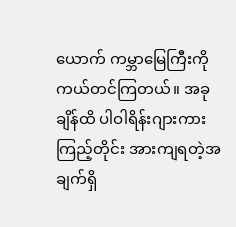ယောက် ကမ္ဘာမြေကြီးကို ကယ်တင်ကြတယ်။ အခုချိန်ထိ ပါဝါရိန်းဂျားကားကြည့်တိုင်း အားကျရတဲ့အချက်ရှိ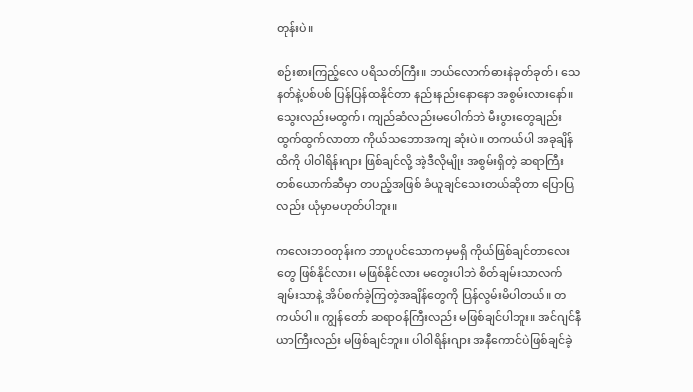တုန်းပဲ။

စဉ်းစားကြည့်လေ ပရိသတ်ကြီး။ ဘယ်လောက်ဓားနဲခုတ်ခုတ်၊ သေနတ်နဲ့ပစ်ပစ် ပြန်ပြန်ထနိုင်တာ နည်းနည်းနောနော အစွမ်းလားနော်။ သွေးလည်းမထွက်၊ ကျည်ဆံလည်းမပေါက်ဘဲ မီးပွားတွေချည်း ထွက်ထွက်လာတာ ကိုယ်သဘောအကျ ဆုံးပဲ။ တကယ်ပါ အခုချိန်ထိကို ပါဝါရိန်းဂျား ဖြစ်ချင်လို့ အဲ့ဒီလိုမျိုး အစွမ်းရှိတဲ့ ဆရာကြီးတစ်ယောက်ဆီမှာ တပည့်အဖြစ် ခံယူချင်သေးတယ်ဆိုတာ ပြောပြလည်း ယုံမှာမဟုတ်ပါဘူး။

ကလေးဘဝတုန်းက ဘာပူပင်သောကမှမရှိ ကိုယ်ဖြစ်ချင်တာလေးတွေ ဖြစ်နိုင်လား၊ မဖြစ်နိုင်လား မတွေးပါဘဲ စိတ်ချမ်းသာလက်ချမ်းသာနဲ့ အိပ်စက်ခဲ့ကြတဲ့အချိန်တွေကို ပြန်လွမ်းမိပါတယ်။ တကယ်ပါ။ ကျွန်တော် ဆရာဝန်ကြီးလည်း မဖြစ်ချင်ပါဘူး။ အင်ဂျင်နီယာကြီးလည်း မဖြစ်ချင်ဘူး။ ပါဝါရိန်းဂျား အနီကောင်ပဲဖြစ်ချင်ခဲ့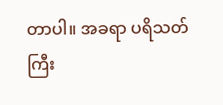တာပါ။ အခရာ ပရိသတ်ကြီး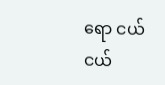ရော ငယ်ငယ်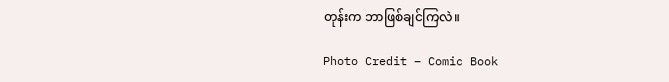တုန်းက ဘာဖြစ်ချင်ကြလဲ။

Photo Credit – Comic Book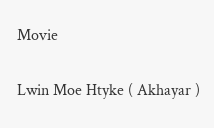Movie

Lwin Moe Htyke ( Akhayar )